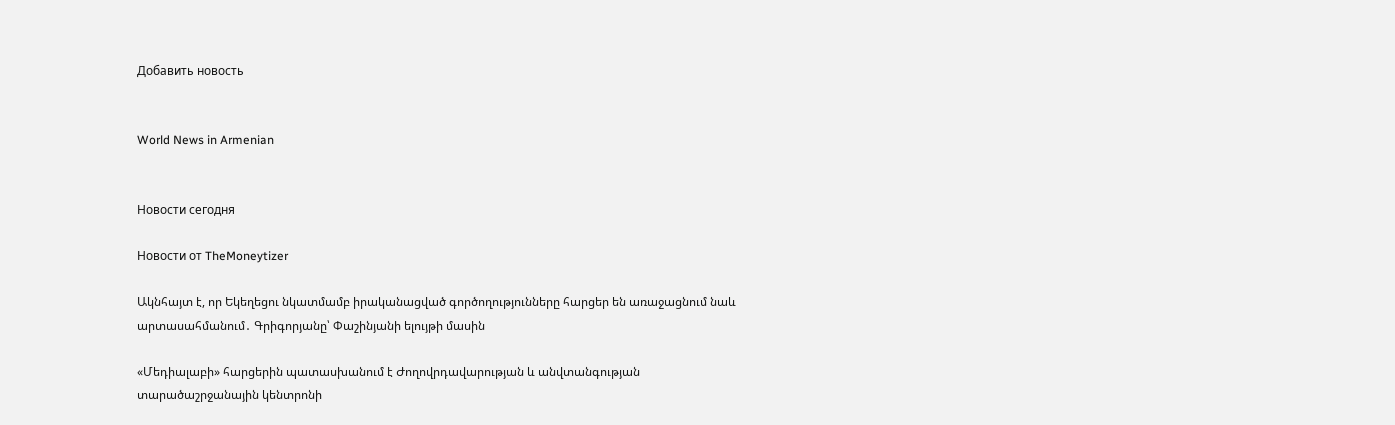Добавить новость


World News in Armenian


Новости сегодня

Новости от TheMoneytizer

Ակնհայտ է, որ Եկեղեցու նկատմամբ իրականացված գործողությունները հարցեր են առաջացնում նաև արտասահմանում․ Գրիգորյանը՝ Փաշինյանի ելույթի մասին

«Մեդիալաբի» հարցերին պատասխանում է Ժողովրդավարության և անվտանգության տարածաշրջանային կենտրոնի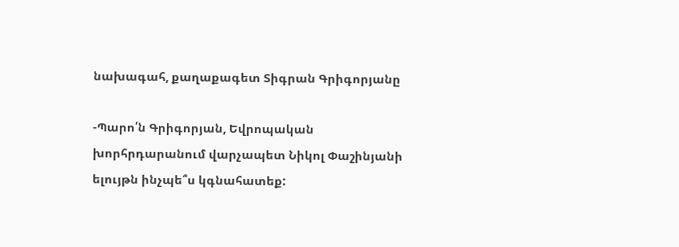նախագահ, քաղաքագետ Տիգրան Գրիգորյանը

-Պարո՛ն Գրիգորյան, Եվրոպական խորհրդարանում վարչապետ Նիկոլ Փաշինյանի ելույթն ինչպե՞ս կգնահատեք: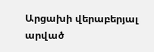Արցախի վերաբերյալ արված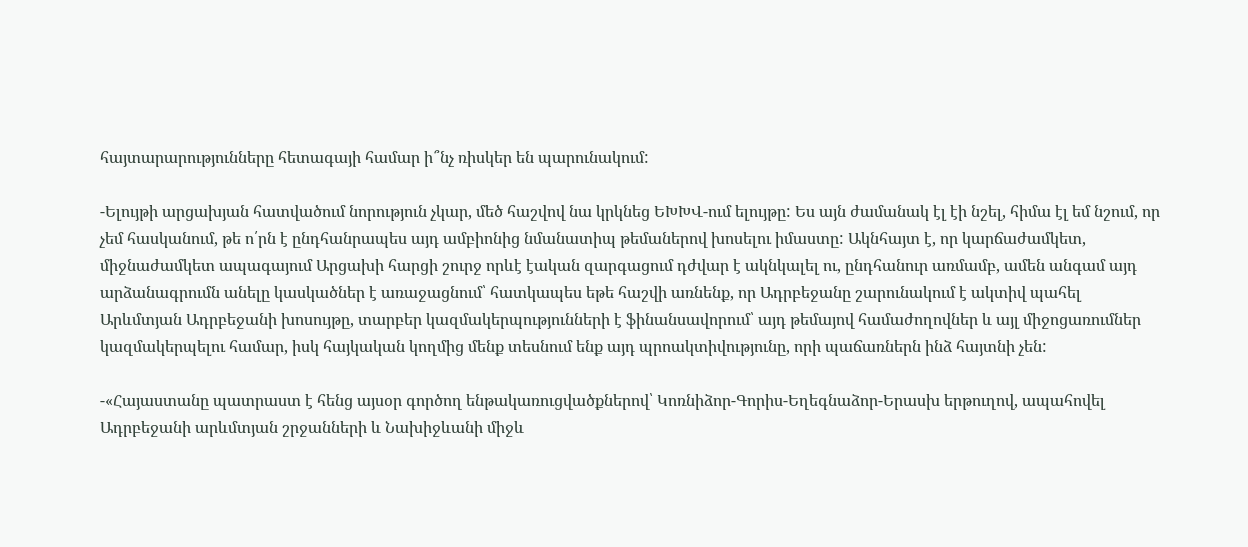հայտարարությունները հետագայի համար ի՞նչ ռիսկեր են պարունակում:

-Ելույթի արցախյան հատվածում նորություն չկար, մեծ հաշվով նա կրկնեց ԵԽԽՎ-ում ելույթը: Ես այն ժամանակ էլ էի նշել, հիմա էլ եմ նշում, որ չեմ հասկանում, թե ո՛րն է ընդհանրապես այդ ամբիոնից նմանատիպ թեմաներով խոսելու իմաստը: Ակնհայտ է, որ կարճաժամկետ, միջնաժամկետ ապագայում Արցախի հարցի շուրջ որևէ էական զարգացում դժվար է ակնկալել ու, ընդհանուր առմամբ, ամեն անգամ այդ արձանագրումն անելը կասկածներ է առաջացնում՝ հատկապես եթե հաշվի առնենք, որ Ադրբեջանը շարունակում է ակտիվ պահել Արևմտյան Ադրբեջանի խոսույթը, տարբեր կազմակերպությունների է ֆինանսավորում՝ այդ թեմայով համաժողովներ և այլ միջոցառումներ կազմակերպելու համար, իսկ հայկական կողմից մենք տեսնում ենք այդ պրոակտիվությունը, որի պաճառներն ինձ հայտնի չեն:

-«Հայաստանը պատրաստ է հենց այսօր գործող ենթակառուցվածքներով՝ Կոռնիձոր-Գորիս-Եղեգնաձոր-Երասխ երթուղով, ապահովել Ադրբեջանի արևմտյան շրջանների և Նախիջևանի միջև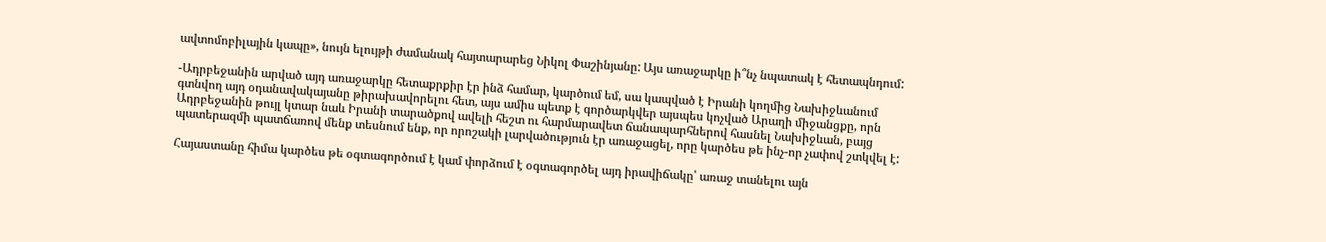ավտոմոբիլային կապը», նույն ելույթի ժամանակ հայտարարեց Նիկոլ Փաշինյանը: Այս առաջարկը ի՞նչ նպատակ է հետապնդում:

-Ադրբեջանին արված այդ առաջարկը հետաքրքիր էր ինձ համար, կարծում եմ, սա կապված է Իրանի կողմից Նախիջևանում գտնվող այդ օդանավակայանը թիրախավորելու հետ, այս ամիս պետք է գործարկվեր այսպես կոչված Արաղի միջանցքը, որն Ադրբեջանին թույլ կտար նաև Իրանի տարածքով ավելի հեշտ ու հարմարավետ ճանապարհներով հասնել Նախիջևան, բայց պատերազմի պատճառով մենք տեսնում ենք, որ որոշակի լարվածություն էր առաջացել, որը կարծես թե ինչ-որ չափով շտկվել է:

Հայաստանը հիմա կարծես թե օգտագործում է կամ փորձում է օգտագործել այդ իրավիճակը՝ առաջ տանելու այն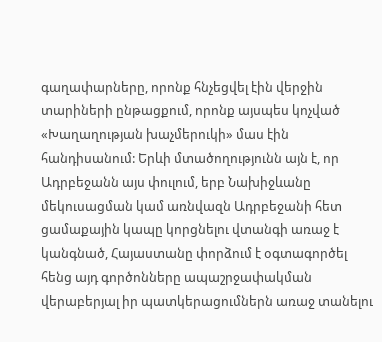գաղափարները, որոնք հնչեցվել էին վերջին տարիների ընթացքում, որոնք այսպես կոչված «Խաղաղության խաչմերուկի» մաս էին հանդիսանում: Երևի մտածողությունն այն է, որ Ադրբեջանն այս փուլում, երբ Նախիջևանը մեկուսացման կամ առնվազն Ադրբեջանի հետ ցամաքային կապը կորցնելու վտանգի առաջ է կանգնած, Հայաստանը փորձում է օգտագործել հենց այդ գործոնները ապաշրջափակման վերաբերյալ իր պատկերացումներն առաջ տանելու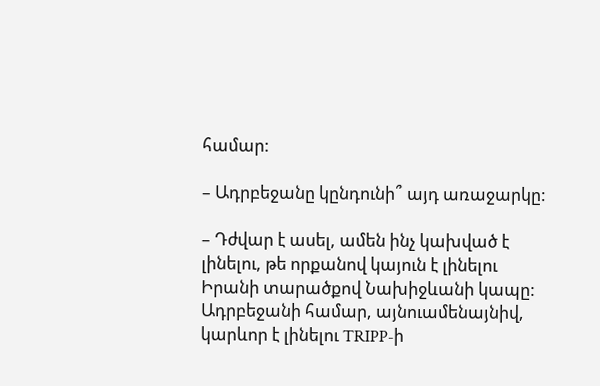համար:

– Ադրբեջանը կընդունի՞ այդ առաջարկը:

– Դժվար է ասել, ամեն ինչ կախված է լինելու, թե որքանով կայուն է լինելու Իրանի տարածքով Նախիջևանի կապը: Ադրբեջանի համար, այնուամենայնիվ, կարևոր է լինելու TRIPP-ի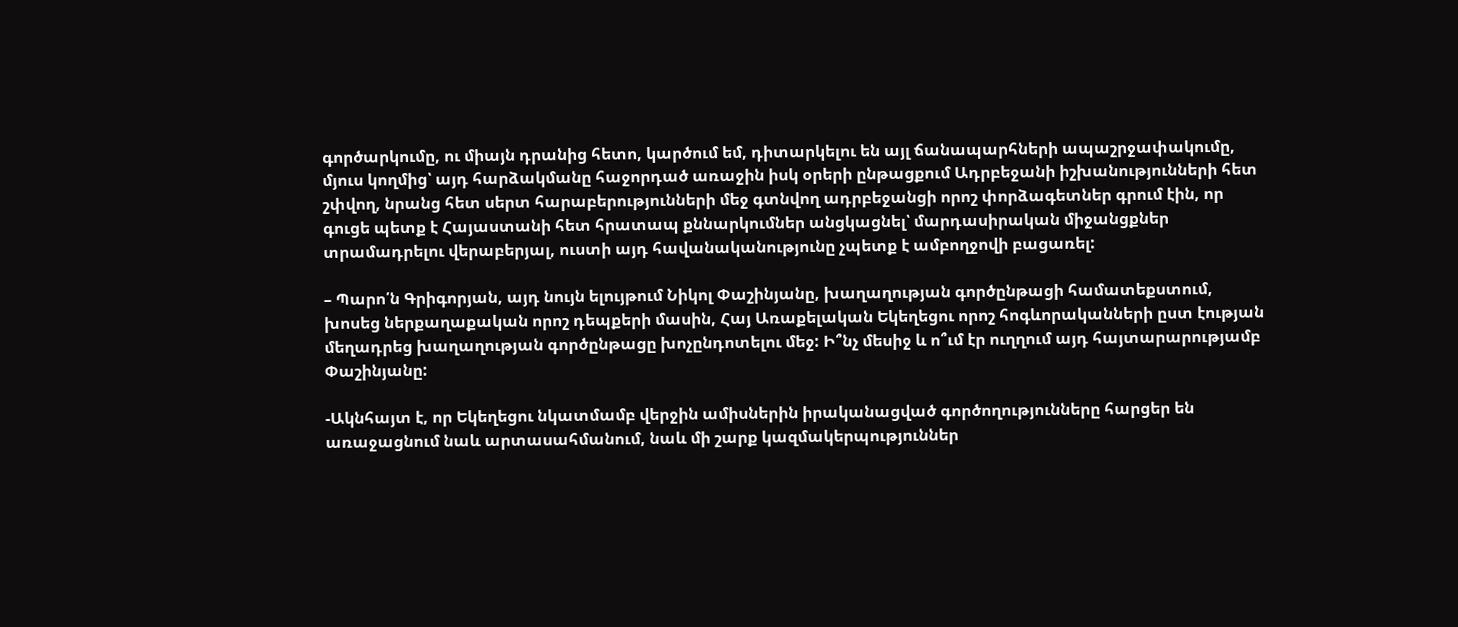գործարկումը, ու միայն դրանից հետո, կարծում եմ, դիտարկելու են այլ ճանապարհների ապաշրջափակումը, մյուս կողմից՝ այդ հարձակմանը հաջորդած առաջին իսկ օրերի ընթացքում Ադրբեջանի իշխանությունների հետ շփվող, նրանց հետ սերտ հարաբերությունների մեջ գտնվող ադրբեջանցի որոշ փորձագետներ գրում էին, որ գուցե պետք է Հայաստանի հետ հրատապ քննարկումներ անցկացնել՝ մարդասիրական միջանցքներ տրամադրելու վերաբերյալ, ուստի այդ հավանականությունը չպետք է ամբողջովի բացառել:

– Պարո՛ն Գրիգորյան, այդ նույն ելույթում Նիկոլ Փաշինյանը, խաղաղության գործընթացի համատեքստում, խոսեց ներքաղաքական որոշ դեպքերի մասին, Հայ Առաքելական Եկեղեցու որոշ հոգևորականների ըստ էության մեղադրեց խաղաղության գործընթացը խոչընդոտելու մեջ: Ի՞նչ մեսիջ և ո՞ւմ էր ուղղում այդ հայտարարությամբ Փաշինյանը:

-Ակնհայտ է, որ Եկեղեցու նկատմամբ վերջին ամիսներին իրականացված գործողությունները հարցեր են առաջացնում նաև արտասահմանում, նաև մի շարք կազմակերպություններ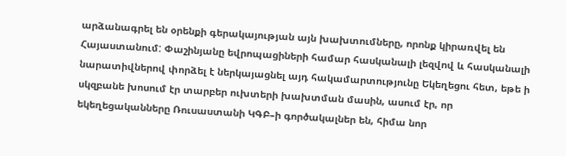արձանագրել են օրենքի գերակայության այն խախտումները, որոնք կիրառվել են Հայաստանում: Փաշինյանը եվրոպացիների համար հասկանալի լեզվով և հասկանալի նարատիվներով փորձել է ներկայացնել այդ հակամարտությունը Եկեղեցու հետ, եթե ի սկզբանե խոսում էր տարբեր ուխտերի խախտման մասին, ասում էր, որ եկեղեցականները Ռուսաստանի ԿԳԲ–ի գործակալներ են, հիմա նոր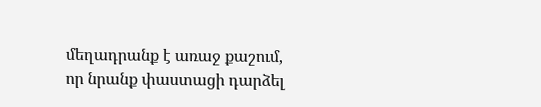մեղադրանք է առաջ քաշում, որ նրանք փաստացի դարձել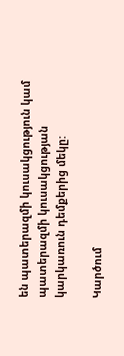են պատերազմի կուսակցություն կամ պատերազմի կուսակցության կարկառուն դեմքերից մեկը:

Կարծում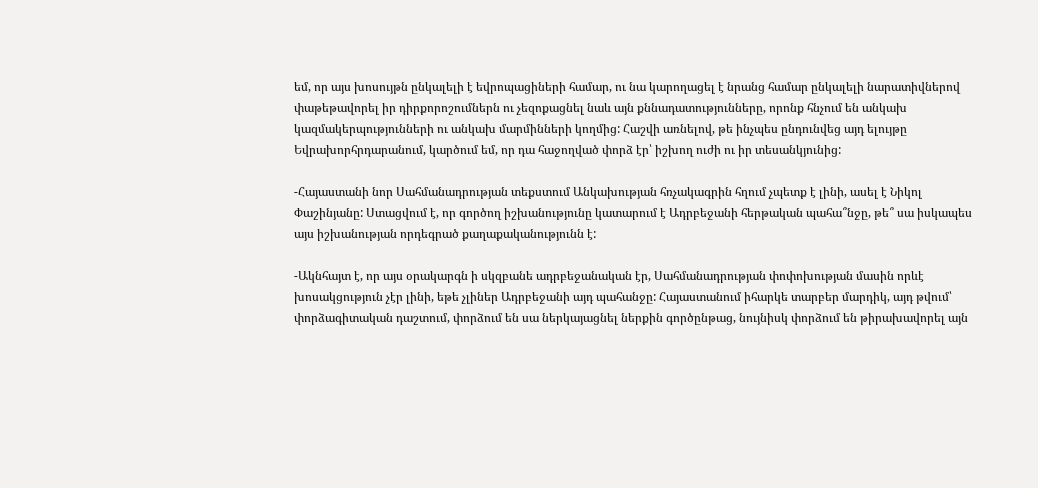եմ, որ այս խոսույթն ընկալելի է եվրոպացիների համար, ու նա կարողացել է նրանց համար ընկալելի նարատիվներով փաթեթավորել իր դիրքորոշումներն ու չեզոքացնել նաև այն քննադատությունները, որոնք հնչում են անկախ կազմակերպությունների ու անկախ մարմինների կողմից: Հաշվի առնելով, թե ինչպես ընդունվեց այդ ելույթը Եվրախորհրդարանում, կարծում եմ, որ դա հաջողված փորձ էր՝ իշխող ուժի ու իր տեսանկյունից:

-Հայաստանի նոր Սահմանադրության տեքստում Անկախության հռչակագրին հղում չպետք է լինի, ասել է Նիկոլ Փաշինյանը: Ստացվում է, որ գործող իշխանությունը կատարում է Ադրբեջանի հերթական պահա՞նջը, թե՞ սա իսկապես այս իշխանության որդեգրած քաղաքականությունն է:

-Ակնհայտ է, որ այս օրակարգն ի սկզբանե ադրբեջանական էր, Սահմանադրության փոփոխության մասին որևէ խոսակցություն չէր լինի, եթե չլիներ Ադրբեջանի այդ պահանջը: Հայաստանում իհարկե տարբեր մարդիկ, այդ թվում՝ փորձագիտական դաշտում, փորձում են սա ներկայացնել ներքին գործընթաց, նույնիսկ փորձում են թիրախավորել այն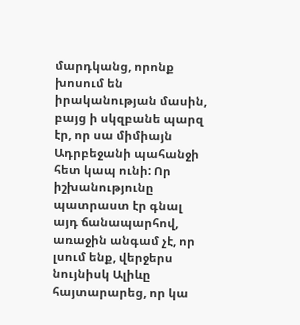մարդկանց, որոնք խոսում են իրականության մասին, բայց ի սկզբանե պարզ էր, որ սա միմիայն Ադրբեջանի պահանջի հետ կապ ունի: Որ իշխանությունը պատրաստ էր գնալ այդ ճանապարհով, առաջին անգամ չէ, որ լսում ենք, վերջերս նույնիսկ Ալիևը հայտարարեց, որ կա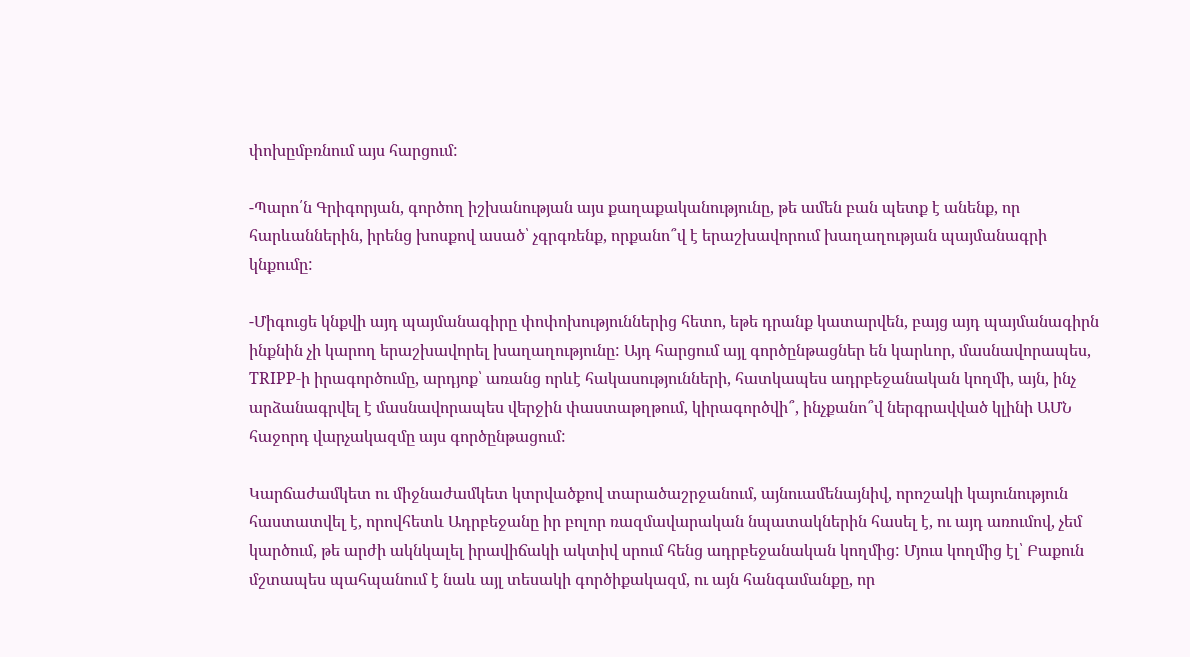փոխըմբռնում այս հարցում:

-Պարո՛ն Գրիգորյան, գործող իշխանության այս քաղաքականությունը, թե ամեն բան պետք է անենք, որ հարևաններին, իրենց խոսքով ասած՝ չգրգռենք, որքանո՞վ է երաշխավորում խաղաղության պայմանագրի կնքումը:

-Միգուցե կնքվի այդ պայմանագիրը փոփոխություններից հետո, եթե դրանք կատարվեն, բայց այդ պայմանագիրն ինքնին չի կարող երաշխավորել խաղաղությունը: Այդ հարցում այլ գործընթացներ են կարևոր, մասնավորապես, TRIPP-ի իրագործումը, արդյոք՝ առանց որևէ հակասությունների, հատկապես ադրբեջանական կողմի, այն, ինչ արձանագրվել է մասնավորապես վերջին փաստաթղթում, կիրագործվի՞, ինչքանո՞վ ներգրավված կլինի ԱՄՆ հաջորդ վարչակազմը այս գործընթացում:

Կարճաժամկետ ու միջնաժամկետ կտրվածքով տարածաշրջանում, այնուամենայնիվ, որոշակի կայունություն հաստատվել է, որովհետև Ադրբեջանը իր բոլոր ռազմավարական նպատակներին հասել է, ու այդ առումով, չեմ կարծում, թե արժի ակնկալել իրավիճակի ակտիվ սրում հենց ադրբեջանական կողմից: Մյուս կողմից էլ՝ Բաքուն մշտապես պահպանում է նաև այլ տեսակի գործիքակազմ, ու այն հանգամանքը, որ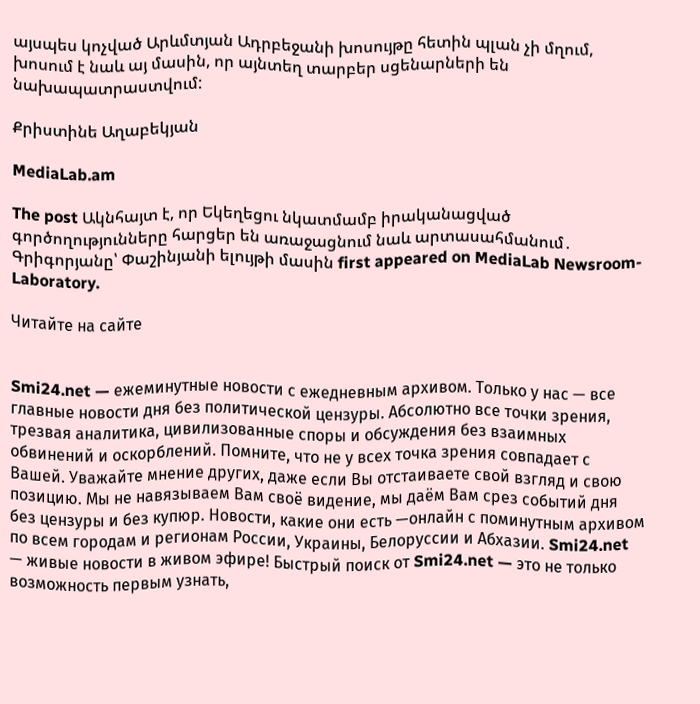այսպես կոչված Արևմտյան Ադրբեջանի խոսույթը հետին պլան չի մղում, խոսում է նաև այ մասին, որ այնտեղ տարբեր սցենարների են նախապատրաստվում:

Քրիստինե Աղաբեկյան

MediaLab.am

The post Ակնհայտ է, որ Եկեղեցու նկատմամբ իրականացված գործողությունները հարցեր են առաջացնում նաև արտասահմանում․ Գրիգորյանը՝ Փաշինյանի ելույթի մասին first appeared on MediaLab Newsroom-Laboratory.

Читайте на сайте


Smi24.net — ежеминутные новости с ежедневным архивом. Только у нас — все главные новости дня без политической цензуры. Абсолютно все точки зрения, трезвая аналитика, цивилизованные споры и обсуждения без взаимных обвинений и оскорблений. Помните, что не у всех точка зрения совпадает с Вашей. Уважайте мнение других, даже если Вы отстаиваете свой взгляд и свою позицию. Мы не навязываем Вам своё видение, мы даём Вам срез событий дня без цензуры и без купюр. Новости, какие они есть —онлайн с поминутным архивом по всем городам и регионам России, Украины, Белоруссии и Абхазии. Smi24.net — живые новости в живом эфире! Быстрый поиск от Smi24.net — это не только возможность первым узнать,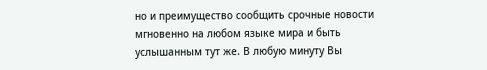но и преимущество сообщить срочные новости мгновенно на любом языке мира и быть услышанным тут же. В любую минуту Вы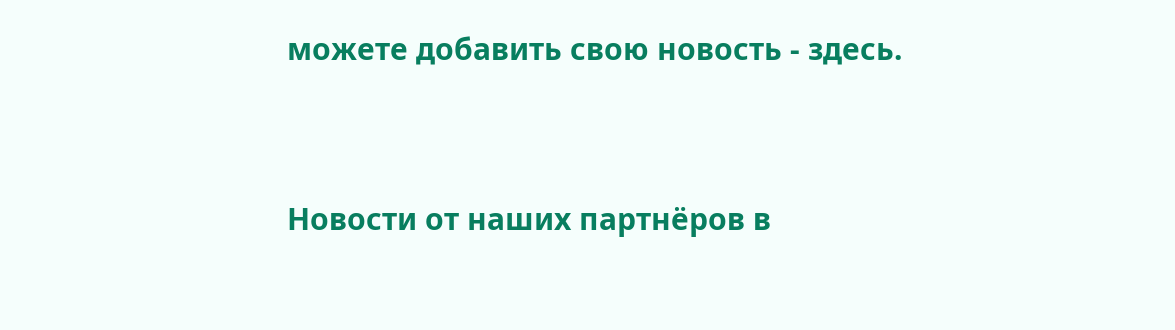можете добавить свою новость - здесь.




Новости от наших партнёров в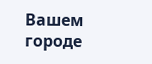Вашем городе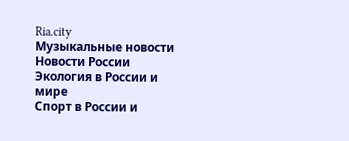Ria.city
Музыкальные новости
Новости России
Экология в России и мире
Спорт в России и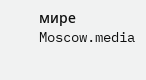мире
Moscow.media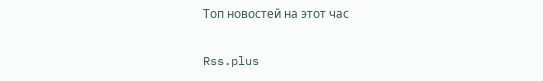Топ новостей на этот час

Rss.plus